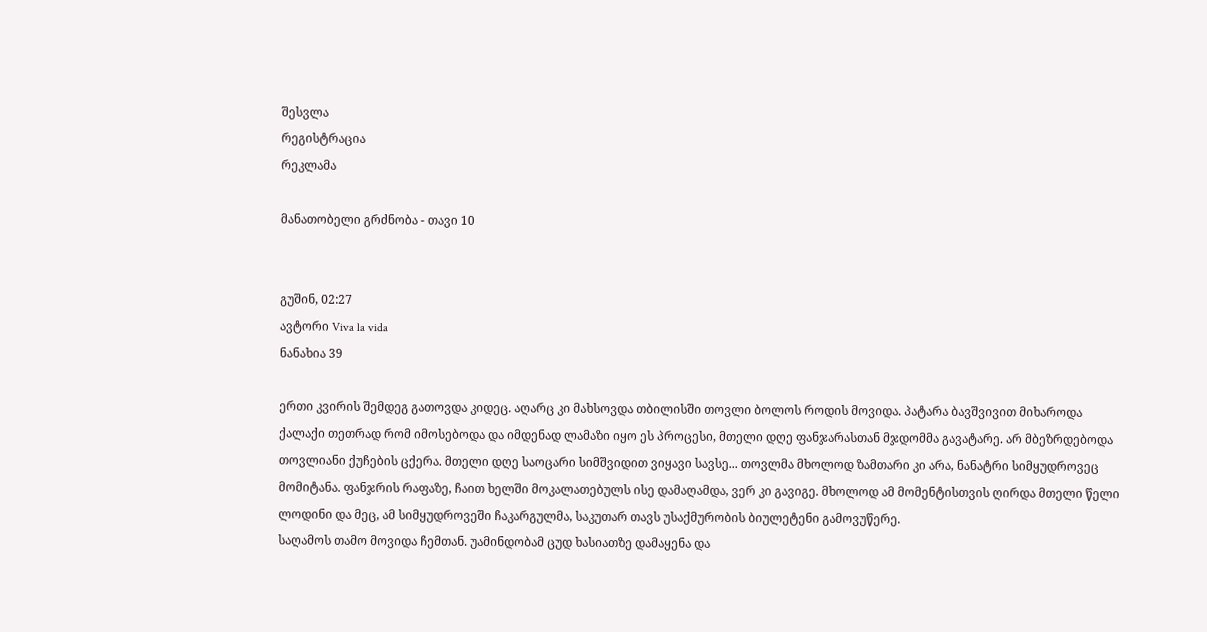შესვლა
რეგისტრაცია
რეკლამა

მანათობელი გრძნობა - თავი 10


გუშინ, 02:27
ავტორი Viva la vida
ნანახია 39

ერთი კვირის შემდეგ გათოვდა კიდეც. აღარც კი მახსოვდა თბილისში თოვლი ბოლოს როდის მოვიდა. პატარა ბავშვივით მიხაროდა ქალაქი თეთრად რომ იმოსებოდა და იმდენად ლამაზი იყო ეს პროცესი, მთელი დღე ფანჯარასთან მჯდომმა გავატარე. არ მბეზრდებოდა თოვლიანი ქუჩების ცქერა. მთელი დღე საოცარი სიმშვიდით ვიყავი სავსე... თოვლმა მხოლოდ ზამთარი კი არა, ნანატრი სიმყუდროვეც მომიტანა. ფანჯრის რაფაზე, ჩაით ხელში მოკალათებულს ისე დამაღამდა, ვერ კი გავიგე. მხოლოდ ამ მომენტისთვის ღირდა მთელი წელი ლოდინი და მეც, ამ სიმყუდროვეში ჩაკარგულმა, საკუთარ თავს უსაქმურობის ბიულეტენი გამოვუწერე.
საღამოს თამო მოვიდა ჩემთან. უამინდობამ ცუდ ხასიათზე დამაყენა და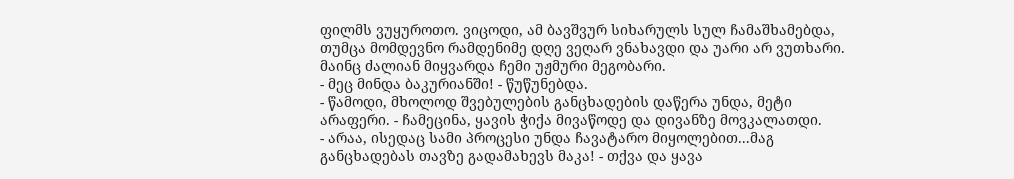ფილმს ვუყუროთო. ვიცოდი, ამ ბავშვურ სიხარულს სულ ჩამაშხამებდა, თუმცა მომდევნო რამდენიმე დღე ვეღარ ვნახავდი და უარი არ ვუთხარი. მაინც ძალიან მიყვარდა ჩემი უჟმური მეგობარი.
- მეც მინდა ბაკურიანში! - წუწუნებდა.
- წამოდი, მხოლოდ შვებულების განცხადების დაწერა უნდა, მეტი არაფერი. - ჩამეცინა, ყავის ჭიქა მივაწოდე და დივანზე მოვკალათდი.
- არაა, ისედაც სამი პროცესი უნდა ჩავატარო მიყოლებით...მაგ განცხადებას თავზე გადამახევს მაკა! - თქვა და ყავა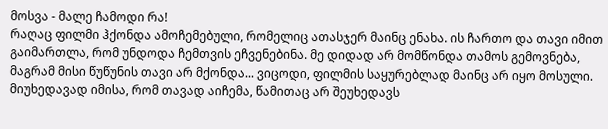მოსვა - მალე ჩამოდი რა!
რაღაც ფილმი ჰქონდა ამოჩემებული, რომელიც ათასჯერ მაინც ენახა. ის ჩართო და თავი იმით გაიმართლა, რომ უნდოდა ჩემთვის ეჩვენებინა. მე დიდად არ მომწონდა თამოს გემოვნება, მაგრამ მისი წუწუნის თავი არ მქონდა... ვიცოდი, ფილმის საყურებლად მაინც არ იყო მოსული. მიუხედავად იმისა, რომ თავად აიჩემა, წამითაც არ შეუხედავს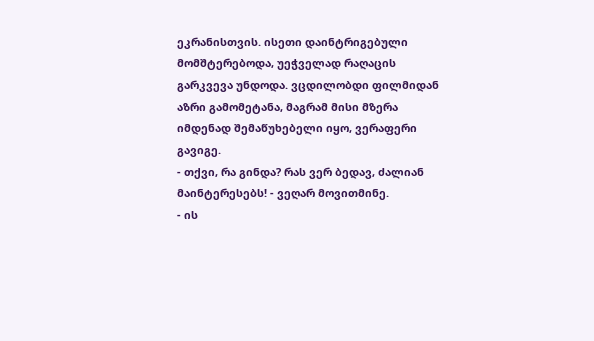ეკრანისთვის. ისეთი დაინტრიგებული მომშტერებოდა, უეჭველად რაღაცის გარკვევა უნდოდა. ვცდილობდი ფილმიდან აზრი გამომეტანა, მაგრამ მისი მზერა იმდენად შემაწუხებელი იყო, ვერაფერი გავიგე.
- თქვი, რა გინდა? რას ვერ ბედავ, ძალიან მაინტერესებს! - ვეღარ მოვითმინე.
- ის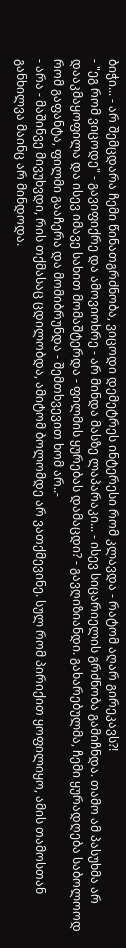ბიჭი... - არ შემცდარა ჩემი წინათგრძნობა, ვიცოდი დემეტრეს ინტერესი რომ კლავდა - რატომ აღარ გირეკავს?!
- "ეგ რომ ვიცოდე" - გავიფიქრე და ამოვიოხრე - არ მინდა მასზე ლაპარაკი... - ისევ სიცარიელის გრძნობა გამიჩნდა. თამო ამ პასუხმა არ დააკმაყოფილა და ისევ იმავე სახით მომაშტერდა - ფილმის ყურებას დამაცდი? - გავღიზიანდი. გახარებულმა, ჩემი ყურადღება საბოლოოდ რომ გაფანტა, ფილმი გააჩერა და მომიბრუნდა - შემთხვევით ხომ არ..-
- არა - მაშინვე მივუხვდი, რის თქმასაც ცდილობდა, ამიტომ ბოლომდე არ ვათქმევინე. სულ რომ პირიქით ყოფილიყო, ამის თამოსთან განხილვა მაინც არ მინდოდა.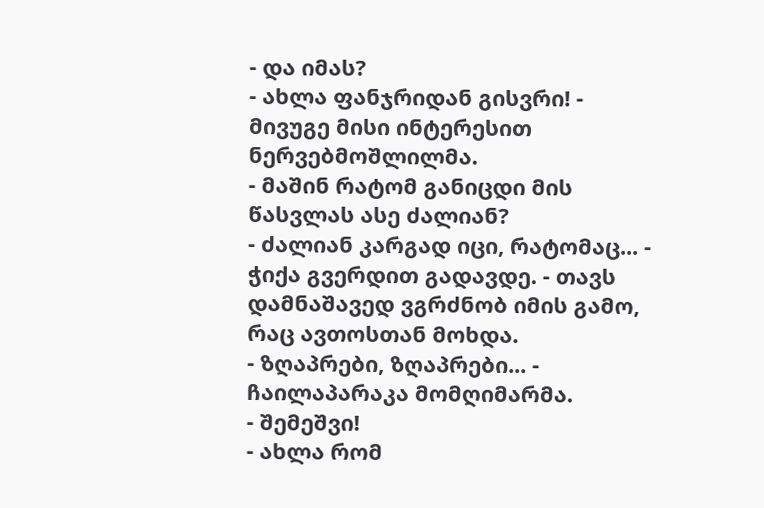- და იმას?
- ახლა ფანჯრიდან გისვრი! - მივუგე მისი ინტერესით ნერვებმოშლილმა.
- მაშინ რატომ განიცდი მის წასვლას ასე ძალიან?
- ძალიან კარგად იცი, რატომაც... - ჭიქა გვერდით გადავდე. - თავს დამნაშავედ ვგრძნობ იმის გამო, რაც ავთოსთან მოხდა.
- ზღაპრები, ზღაპრები... - ჩაილაპარაკა მომღიმარმა.
- შემეშვი!
- ახლა რომ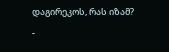დაგირეკოს, რას იზამ? -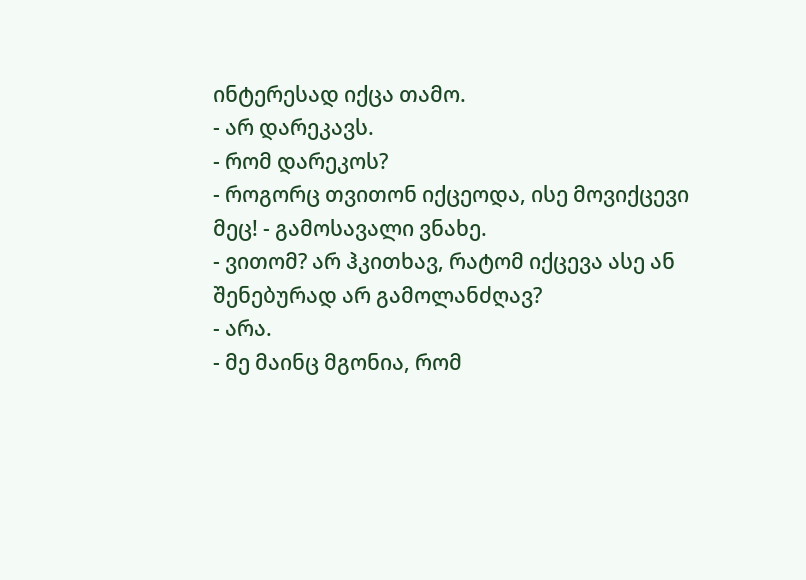ინტერესად იქცა თამო.
- არ დარეკავს.
- რომ დარეკოს?
- როგორც თვითონ იქცეოდა, ისე მოვიქცევი მეც! - გამოსავალი ვნახე.
- ვითომ? არ ჰკითხავ, რატომ იქცევა ასე ან შენებურად არ გამოლანძღავ?
- არა.
- მე მაინც მგონია, რომ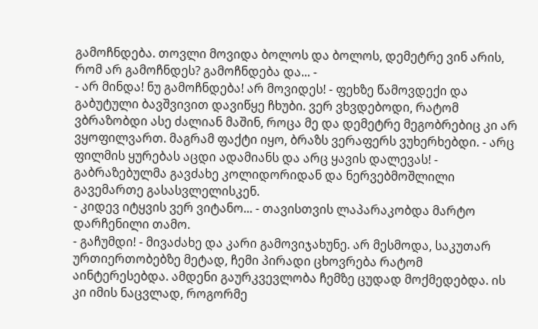გამოჩნდება. თოვლი მოვიდა ბოლოს და ბოლოს, დემეტრე ვინ არის, რომ არ გამოჩნდეს? გამოჩნდება და... -
- არ მინდა! ნუ გამოჩნდება! არ მოვიდეს! - ფეხზე წამოვდექი და გაბუტული ბავშვივით დავიწყე ჩხუბი. ვერ ვხვდებოდი, რატომ ვბრაზობდი ასე ძალიან მაშინ, როცა მე და დემეტრე მეგობრებიც კი არ ვყოფილვართ. მაგრამ ფაქტი იყო, ბრაზს ვერაფერს ვუხერხებდი. - არც ფილმის ყურებას აცდი ადამიანს და არც ყავის დალევას! - გაბრაზებულმა გავძახე კოლიდორიდან და ნერვებმოშლილი გავემართე გასასვლელისკენ.
- კიდევ იტყვის ვერ ვიტანო... - თავისთვის ლაპარაკობდა მარტო დარჩენილი თამო.
- გაჩუმდი! - მივაძახე და კარი გამოვიჯახუნე. არ მესმოდა, საკუთარ ურთიერთობებზე მეტად, ჩემი პირადი ცხოვრება რატომ აინტერესებდა. ამდენი გაურკვევლობა ჩემზე ცუდად მოქმედებდა. ის კი იმის ნაცვლად, როგორმე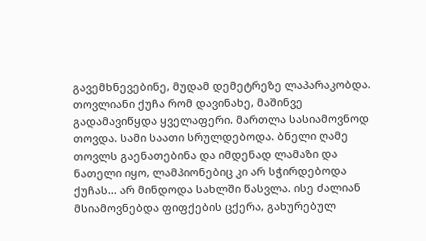გავემხნევებინე, მუდამ დემეტრეზე ლაპარაკობდა.
თოვლიანი ქუჩა რომ დავინახე, მაშინვე გადამავიწყდა ყველაფერი. მართლა სასიამოვნოდ თოვდა. სამი საათი სრულდებოდა. ბნელი ღამე თოვლს გაენათებინა და იმდენად ლამაზი და ნათელი იყო, ლამპიონებიც კი არ სჭირდებოდა ქუჩას... არ მინდოდა სახლში წასვლა. ისე ძალიან მსიამოვნებდა ფიფქების ცქერა, გახურებულ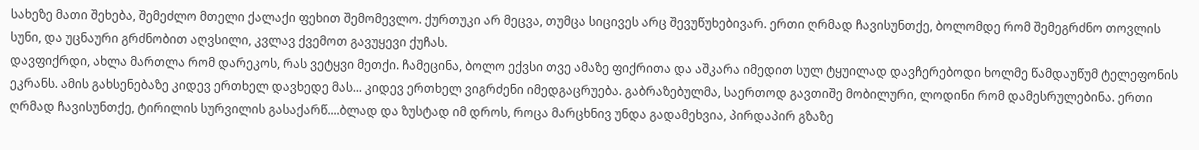სახეზე მათი შეხება, შემეძლო მთელი ქალაქი ფეხით შემომევლო. ქურთუკი არ მეცვა, თუმცა სიცივეს არც შევუწუხებივარ. ერთი ღრმად ჩავისუნთქე, ბოლომდე რომ შემეგრძნო თოვლის სუნი, და უცნაური გრძნობით აღვსილი, კვლავ ქვემოთ გავუყევი ქუჩას.
დავფიქრდი, ახლა მართლა რომ დარეკოს, რას ვეტყვი მეთქი. ჩამეცინა, ბოლო ექვსი თვე ამაზე ფიქრითა და აშკარა იმედით სულ ტყუილად დავჩერებოდი ხოლმე წამდაუწუმ ტელეფონის ეკრანს. ამის გახსენებაზე კიდევ ერთხელ დავხედე მას... კიდევ ერთხელ ვიგრძენი იმედგაცრუება. გაბრაზებულმა, საერთოდ გავთიშე მობილური, ლოდინი რომ დამესრულებინა. ერთი ღრმად ჩავისუნთქე, ტირილის სურვილის გასაქარწ....ბლად და ზუსტად იმ დროს, როცა მარცხნივ უნდა გადამეხვია, პირდაპირ გზაზე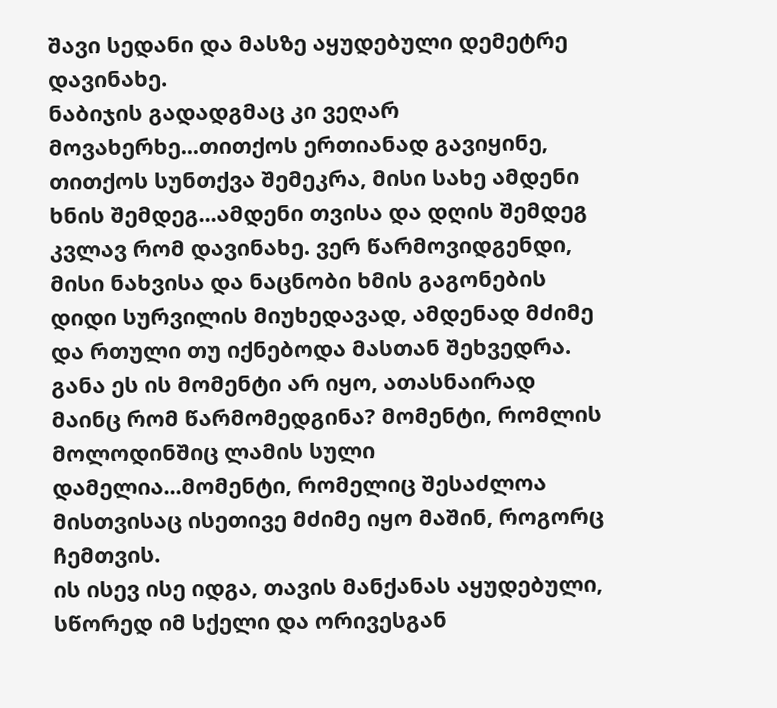შავი სედანი და მასზე აყუდებული დემეტრე დავინახე.
ნაბიჯის გადადგმაც კი ვეღარ მოვახერხე...თითქოს ერთიანად გავიყინე, თითქოს სუნთქვა შემეკრა, მისი სახე ამდენი ხნის შემდეგ...ამდენი თვისა და დღის შემდეგ კვლავ რომ დავინახე. ვერ წარმოვიდგენდი, მისი ნახვისა და ნაცნობი ხმის გაგონების დიდი სურვილის მიუხედავად, ამდენად მძიმე და რთული თუ იქნებოდა მასთან შეხვედრა. განა ეს ის მომენტი არ იყო, ათასნაირად მაინც რომ წარმომედგინა? მომენტი, რომლის მოლოდინშიც ლამის სული დამელია...მომენტი, რომელიც შესაძლოა მისთვისაც ისეთივე მძიმე იყო მაშინ, როგორც ჩემთვის.
ის ისევ ისე იდგა, თავის მანქანას აყუდებული, სწორედ იმ სქელი და ორივესგან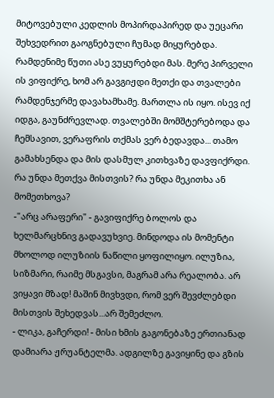მიტოვებული კედლის მოპირდაპირედ და უეცარი შეხვედრით გაოგნებული ჩუმად მიყურებდა.
რამდენიმე წუთი ასე ვუყურებდი მას. მერე პირველი ის ვიფიქრე, ხომ არ გავგიჟდი მეთქი და თვალები რამდენჯერმე დავახამხამე. მართლა ის იყო. ისევ იქ იდგა, გაუნძრევლად. თვალებში მომშტერებოდა და ჩემსავით, ვერაფრის თქმას ვერ ბედავდა... თამო გამახსენდა და მის დასმულ კითხვაზე დავფიქრდი. რა უნდა მეთქვა მისთვის? რა უნდა მეკითხა ან მომეთხოვა?
-"არც არაფერი" - გავიფიქრე ბოლოს და ხელმარცხნივ გადავუხვიე. მინდოდა ის მომენტი მხოლოდ ილუზიის ნაწილი ყოფილიყო. ილუზია, სიზმარი, რაიმე მსგავსი, მაგრამ არა რეალობა. არ ვიყავი მზად! მაშინ მივხვდი, რომ ვერ შევძლებდი მისთვის შეხედვას...არ შემეძლო.
- ლიკა, გაჩერდი! - მისი ხმის გაგონებაზე ერთიანად დამიარა ჟრუანტელმა. ადგილზე გავიყინე და გზის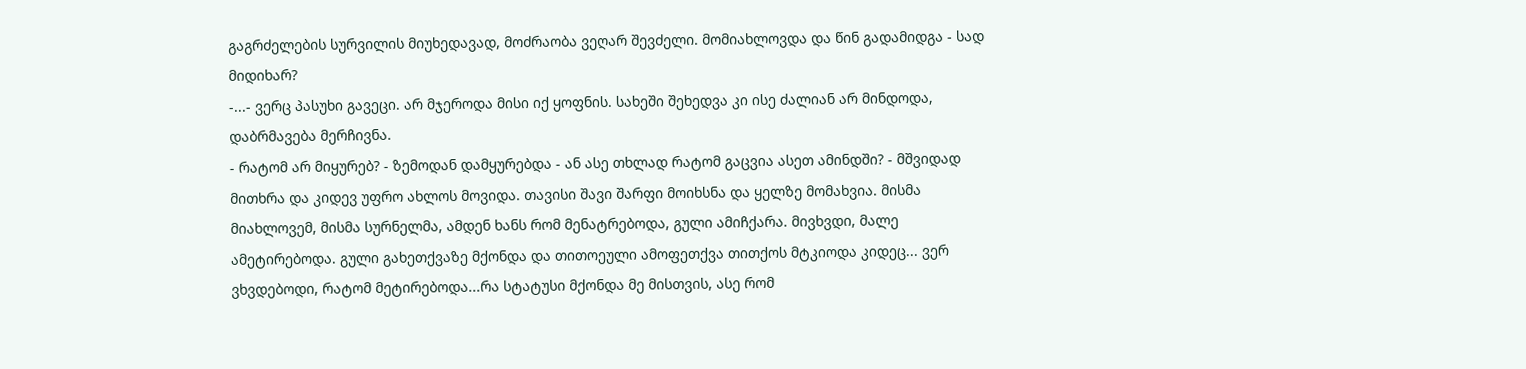გაგრძელების სურვილის მიუხედავად, მოძრაობა ვეღარ შევძელი. მომიახლოვდა და წინ გადამიდგა - სად მიდიხარ?
-...- ვერც პასუხი გავეცი. არ მჯეროდა მისი იქ ყოფნის. სახეში შეხედვა კი ისე ძალიან არ მინდოდა, დაბრმავება მერჩივნა.
- რატომ არ მიყურებ? - ზემოდან დამყურებდა - ან ასე თხლად რატომ გაცვია ასეთ ამინდში? - მშვიდად მითხრა და კიდევ უფრო ახლოს მოვიდა. თავისი შავი შარფი მოიხსნა და ყელზე მომახვია. მისმა მიახლოვემ, მისმა სურნელმა, ამდენ ხანს რომ მენატრებოდა, გული ამიჩქარა. მივხვდი, მალე ამეტირებოდა. გული გახეთქვაზე მქონდა და თითოეული ამოფეთქვა თითქოს მტკიოდა კიდეც... ვერ ვხვდებოდი, რატომ მეტირებოდა...რა სტატუსი მქონდა მე მისთვის, ასე რომ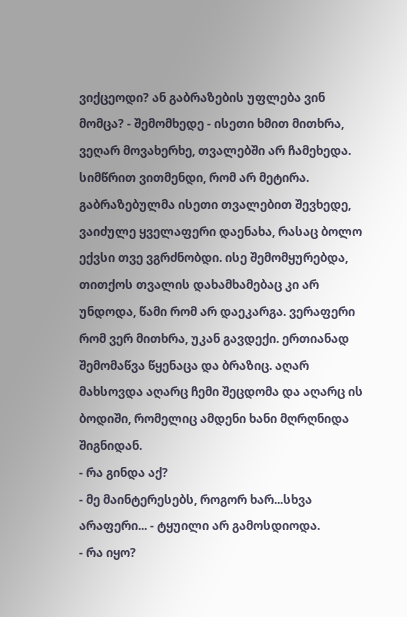ვიქცეოდი? ან გაბრაზების უფლება ვინ მომცა? - შემომხედე - ისეთი ხმით მითხრა, ვეღარ მოვახერხე, თვალებში არ ჩამეხედა. სიმწრით ვითმენდი, რომ არ მეტირა. გაბრაზებულმა ისეთი თვალებით შევხედე, ვაიძულე ყველაფერი დაენახა, რასაც ბოლო ექვსი თვე ვგრძნობდი. ისე შემომყურებდა, თითქოს თვალის დახამხამებაც კი არ უნდოდა, წამი რომ არ დაეკარგა. ვერაფერი რომ ვერ მითხრა, უკან გავდექი. ერთიანად შემომაწვა წყენაცა და ბრაზიც. აღარ მახსოვდა აღარც ჩემი შეცდომა და აღარც ის ბოდიში, რომელიც ამდენი ხანი მღრღნიდა შიგნიდან.
- რა გინდა აქ?
- მე მაინტერესებს, როგორ ხარ...სხვა არაფერი... - ტყუილი არ გამოსდიოდა.
- რა იყო?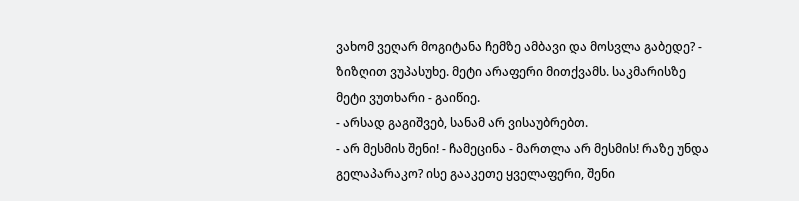ვახომ ვეღარ მოგიტანა ჩემზე ამბავი და მოსვლა გაბედე? - ზიზღით ვუპასუხე. მეტი არაფერი მითქვამს. საკმარისზე მეტი ვუთხარი - გაიწიე.
- არსად გაგიშვებ, სანამ არ ვისაუბრებთ.
- არ მესმის შენი! - ჩამეცინა - მართლა არ მესმის! რაზე უნდა გელაპარაკო? ისე გააკეთე ყველაფერი, შენი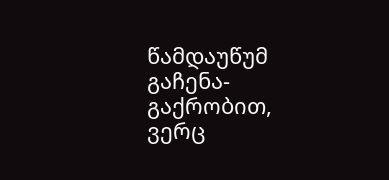წამდაუწუმ გაჩენა-გაქრობით, ვერც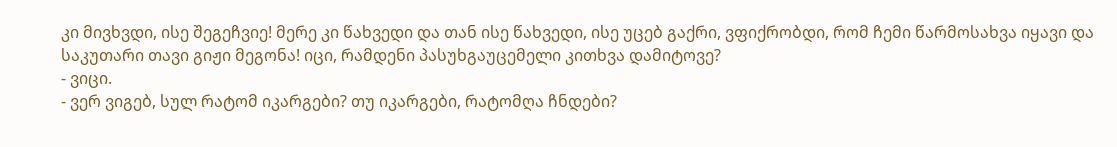კი მივხვდი, ისე შეგეჩვიე! მერე კი წახვედი და თან ისე წახვედი, ისე უცებ გაქრი, ვფიქრობდი, რომ ჩემი წარმოსახვა იყავი და საკუთარი თავი გიჟი მეგონა! იცი, რამდენი პასუხგაუცემელი კითხვა დამიტოვე?
- ვიცი.
- ვერ ვიგებ, სულ რატომ იკარგები? თუ იკარგები, რატომღა ჩნდები?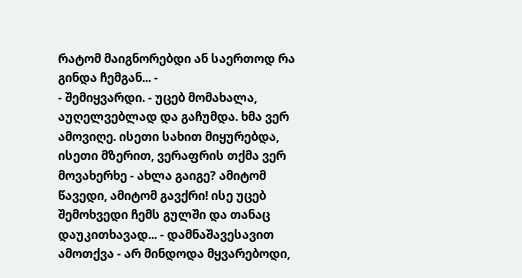რატომ მაიგნორებდი ან საერთოდ რა გინდა ჩემგან... -
- შემიყვარდი. - უცებ მომახალა, აუღელვებლად და გაჩუმდა. ხმა ვერ ამოვიღე. ისეთი სახით მიყურებდა, ისეთი მზერით, ვერაფრის თქმა ვერ მოვახერხე - ახლა გაიგე? ამიტომ წავედი, ამიტომ გავქრი! ისე უცებ შემოხვედი ჩემს გულში და თანაც დაუკითხავად... - დამნაშავესავით ამოთქვა - არ მინდოდა მყვარებოდი,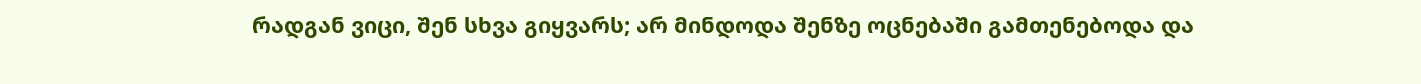რადგან ვიცი, შენ სხვა გიყვარს; არ მინდოდა შენზე ოცნებაში გამთენებოდა და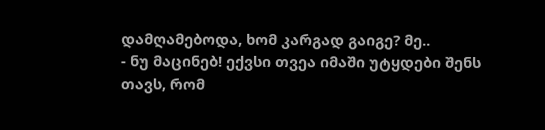დამღამებოდა, ხომ კარგად გაიგე? მე..
- ნუ მაცინებ! ექვსი თვეა იმაში უტყდები შენს თავს, რომ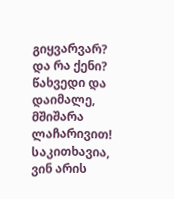გიყვარვარ? და რა ქენი? წახვედი და დაიმალე, მშიშარა ლაჩარივით! საკითხავია, ვინ არის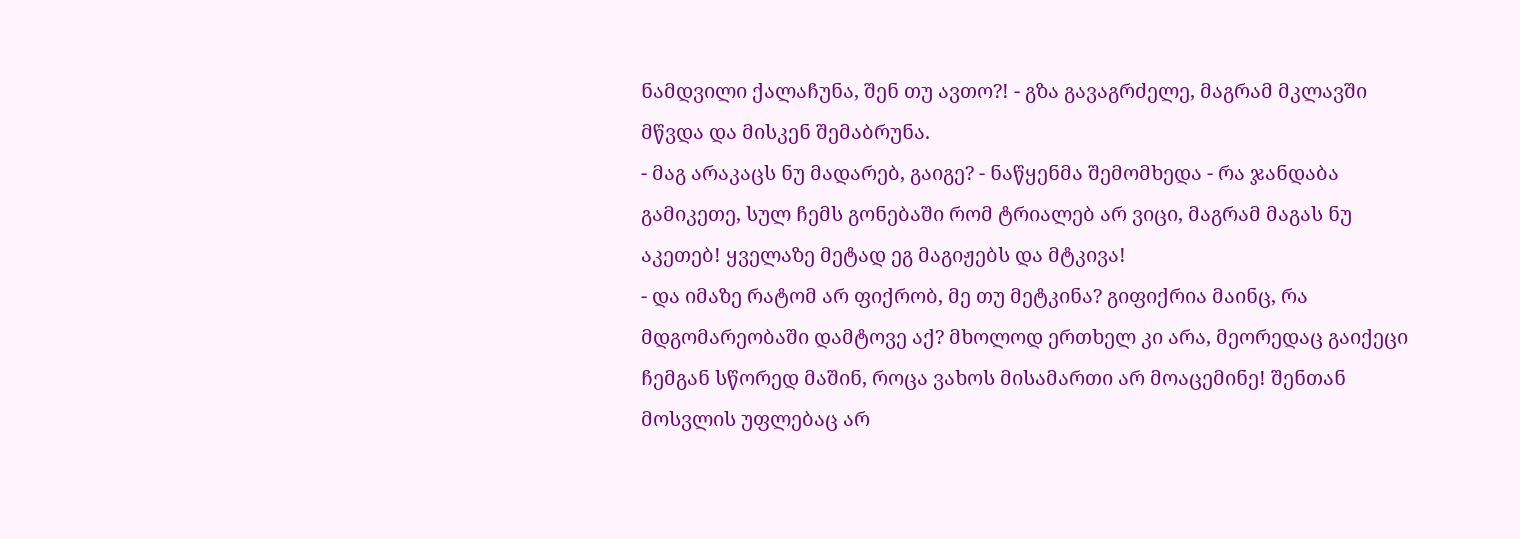ნამდვილი ქალაჩუნა, შენ თუ ავთო?! - გზა გავაგრძელე, მაგრამ მკლავში მწვდა და მისკენ შემაბრუნა.
- მაგ არაკაცს ნუ მადარებ, გაიგე? - ნაწყენმა შემომხედა - რა ჯანდაბა გამიკეთე, სულ ჩემს გონებაში რომ ტრიალებ არ ვიცი, მაგრამ მაგას ნუ აკეთებ! ყველაზე მეტად ეგ მაგიჟებს და მტკივა!
- და იმაზე რატომ არ ფიქრობ, მე თუ მეტკინა? გიფიქრია მაინც, რა მდგომარეობაში დამტოვე აქ? მხოლოდ ერთხელ კი არა, მეორედაც გაიქეცი ჩემგან სწორედ მაშინ, როცა ვახოს მისამართი არ მოაცემინე! შენთან მოსვლის უფლებაც არ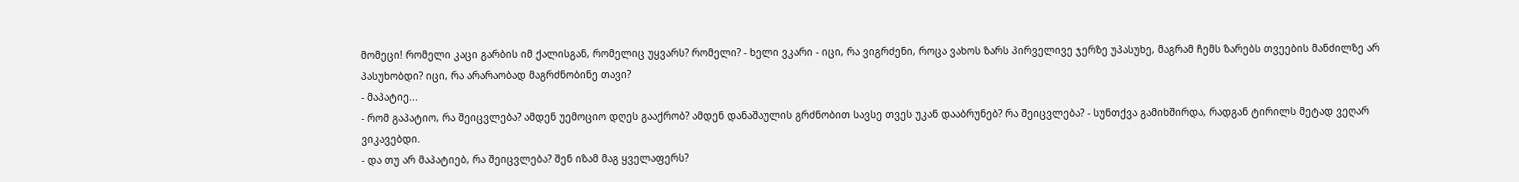მომეცი! რომელი კაცი გარბის იმ ქალისგან, რომელიც უყვარს? რომელი? - ხელი ვკარი - იცი, რა ვიგრძენი, როცა ვახოს ზარს პირველივე ჯერზე უპასუხე, მაგრამ ჩემს ზარებს თვეების მანძილზე არ პასუხობდი? იცი, რა არარაობად მაგრძნობინე თავი?
- მაპატიე...
- რომ გაპატიო, რა შეიცვლება? ამდენ უემოციო დღეს გააქრობ? ამდენ დანაშაულის გრძნობით სავსე თვეს უკან დააბრუნებ? რა შეიცვლება? - სუნთქვა გამიხშირდა, რადგან ტირილს მეტად ვეღარ ვიკავებდი.
- და თუ არ მაპატიებ, რა შეიცვლება? შენ იზამ მაგ ყველაფერს?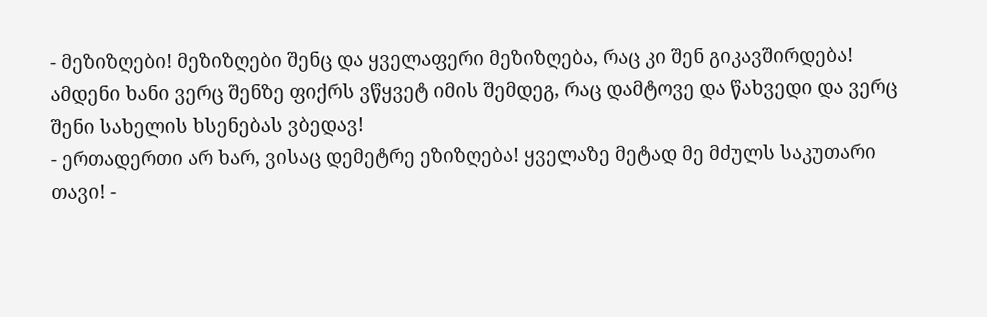- მეზიზღები! მეზიზღები შენც და ყველაფერი მეზიზღება, რაც კი შენ გიკავშირდება! ამდენი ხანი ვერც შენზე ფიქრს ვწყვეტ იმის შემდეგ, რაც დამტოვე და წახვედი და ვერც შენი სახელის ხსენებას ვბედავ!
- ერთადერთი არ ხარ, ვისაც დემეტრე ეზიზღება! ყველაზე მეტად მე მძულს საკუთარი თავი! -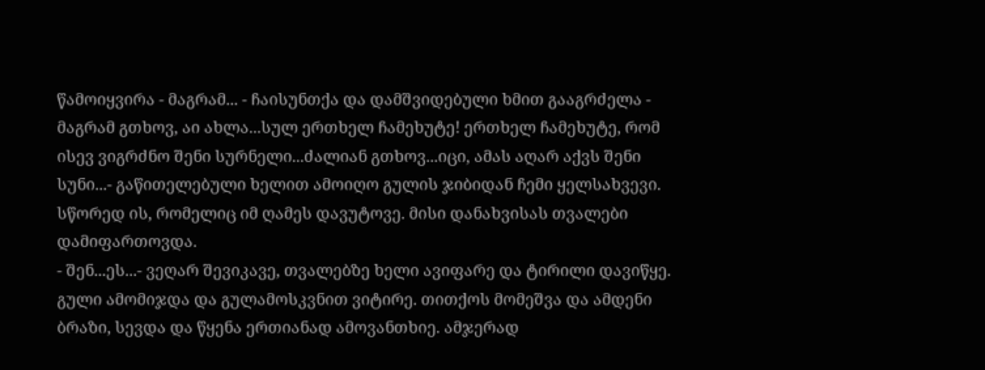წამოიყვირა - მაგრამ... - ჩაისუნთქა და დამშვიდებული ხმით გააგრძელა - მაგრამ გთხოვ, აი ახლა...სულ ერთხელ ჩამეხუტე! ერთხელ ჩამეხუტე, რომ ისევ ვიგრძნო შენი სურნელი...ძალიან გთხოვ...იცი, ამას აღარ აქვს შენი სუნი...- გაწითელებული ხელით ამოიღო გულის ჯიბიდან ჩემი ყელსახვევი. სწორედ ის, რომელიც იმ ღამეს დავუტოვე. მისი დანახვისას თვალები დამიფართოვდა.
- შენ...ეს...- ვეღარ შევიკავე, თვალებზე ხელი ავიფარე და ტირილი დავიწყე. გული ამომიჯდა და გულამოსკვნით ვიტირე. თითქოს მომეშვა და ამდენი ბრაზი, სევდა და წყენა ერთიანად ამოვანთხიე. ამჯერად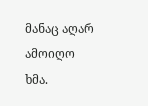მანაც აღარ ამოიღო ხმა.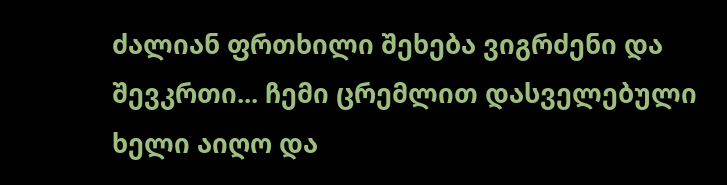ძალიან ფრთხილი შეხება ვიგრძენი და შევკრთი... ჩემი ცრემლით დასველებული ხელი აიღო და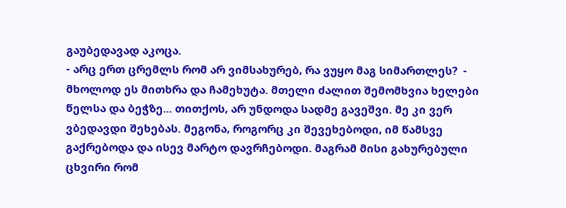გაუბედავად აკოცა.
- არც ერთ ცრემლს რომ არ ვიმსახურებ, რა ვუყო მაგ სიმართლეს?  - მხოლოდ ეს მითხრა და ჩამეხუტა. მთელი ძალით შემომხვია ხელები წელსა და ბეჭზე... თითქოს, არ უნდოდა სადმე გავეშვი. მე კი ვერ ვბედავდი შეხებას. მეგონა, როგორც კი შევეხებოდი, იმ წამსვე გაქრებოდა და ისევ მარტო დავრჩებოდი. მაგრამ მისი გახურებული ცხვირი რომ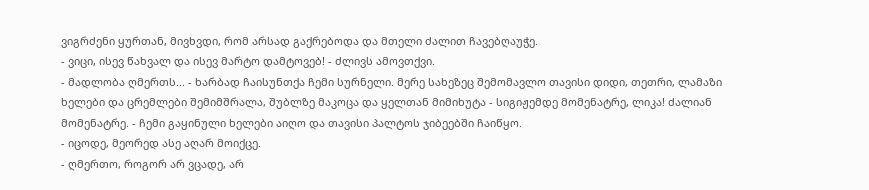ვიგრძენი ყურთან, მივხვდი, რომ არსად გაქრებოდა და მთელი ძალით ჩავებღაუჭე.
- ვიცი, ისევ წახვალ და ისევ მარტო დამტოვებ! - ძლივს ამოვთქვი.
- მადლობა ღმერთს... - ხარბად ჩაისუნთქა ჩემი სურნელი. მერე სახეზეც შემომავლო თავისი დიდი, თეთრი, ლამაზი ხელები და ცრემლები შემიმშრალა, შუბლზე მაკოცა და ყელთან მიმიხუტა - სიგიჟემდე მომენატრე, ლიკა! ძალიან მომენატრე. - ჩემი გაყინული ხელები აიღო და თავისი პალტოს ჯიბეებში ჩაიწყო.
- იცოდე, მეორედ ასე აღარ მოიქცე.
- ღმერთო, როგორ არ ვცადე, არ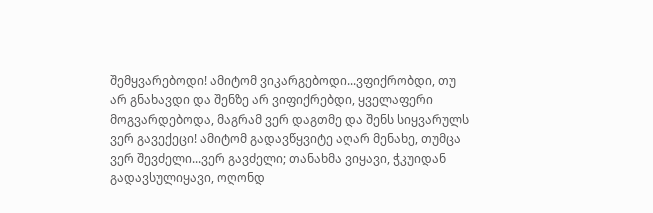შემყვარებოდი! ამიტომ ვიკარგებოდი...ვფიქრობდი, თუ არ გნახავდი და შენზე არ ვიფიქრებდი, ყველაფერი მოგვარდებოდა, მაგრამ ვერ დაგთმე და შენს სიყვარულს ვერ გავექეცი! ამიტომ გადავწყვიტე აღარ მენახე, თუმცა ვერ შევძელი...ვერ გავძელი; თანახმა ვიყავი, ჭკუიდან გადავსულიყავი, ოღონდ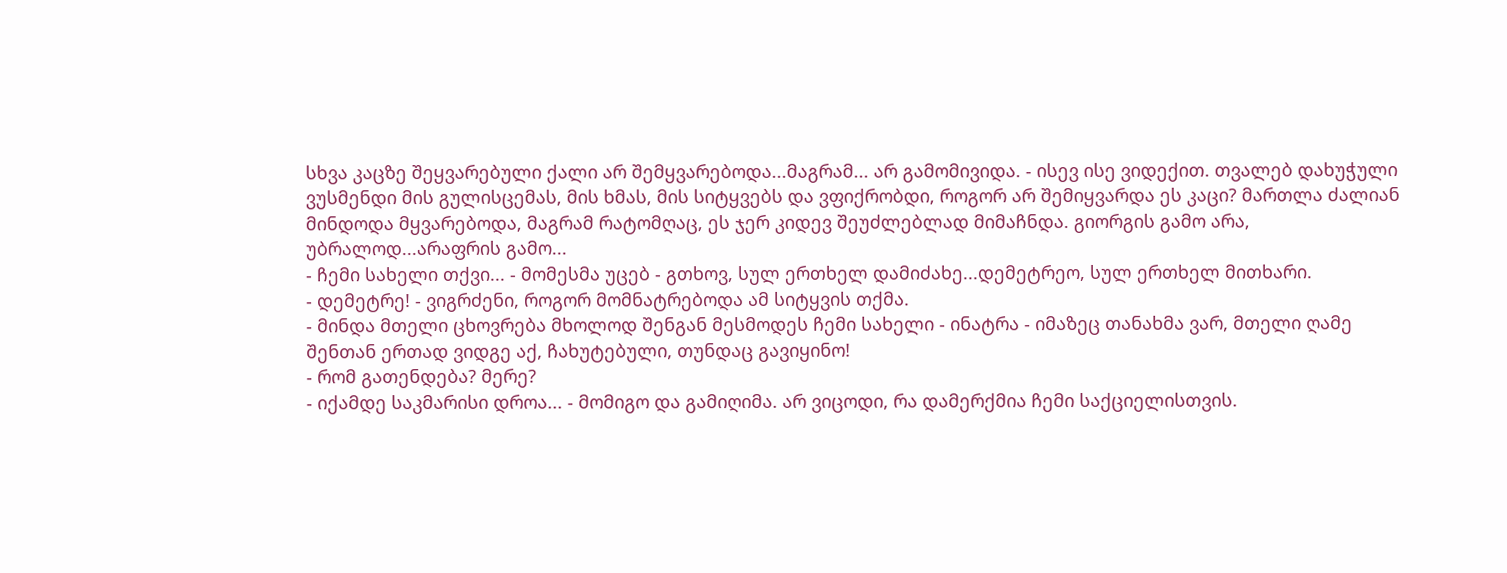სხვა კაცზე შეყვარებული ქალი არ შემყვარებოდა...მაგრამ... არ გამომივიდა. - ისევ ისე ვიდექით. თვალებ დახუჭული ვუსმენდი მის გულისცემას, მის ხმას, მის სიტყვებს და ვფიქრობდი, როგორ არ შემიყვარდა ეს კაცი? მართლა ძალიან მინდოდა მყვარებოდა, მაგრამ რატომღაც, ეს ჯერ კიდევ შეუძლებლად მიმაჩნდა. გიორგის გამო არა, უბრალოდ...არაფრის გამო...
- ჩემი სახელი თქვი... - მომესმა უცებ - გთხოვ, სულ ერთხელ დამიძახე...დემეტრეო, სულ ერთხელ მითხარი.
- დემეტრე! - ვიგრძენი, როგორ მომნატრებოდა ამ სიტყვის თქმა.
- მინდა მთელი ცხოვრება მხოლოდ შენგან მესმოდეს ჩემი სახელი - ინატრა - იმაზეც თანახმა ვარ, მთელი ღამე შენთან ერთად ვიდგე აქ, ჩახუტებული, თუნდაც გავიყინო!
- რომ გათენდება? მერე?
- იქამდე საკმარისი დროა... - მომიგო და გამიღიმა. არ ვიცოდი, რა დამერქმია ჩემი საქციელისთვის.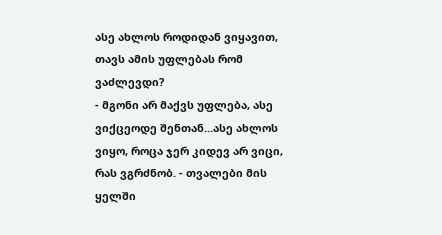ასე ახლოს როდიდან ვიყავით, თავს ამის უფლებას რომ ვაძლევდი?
- მგონი არ მაქვს უფლება, ასე ვიქცეოდე შენთან...ასე ახლოს ვიყო, როცა ჯერ კიდევ არ ვიცი, რას ვგრძნობ. - თვალები მის ყელში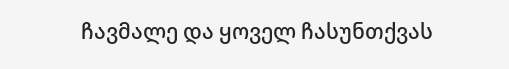ჩავმალე და ყოველ ჩასუნთქვას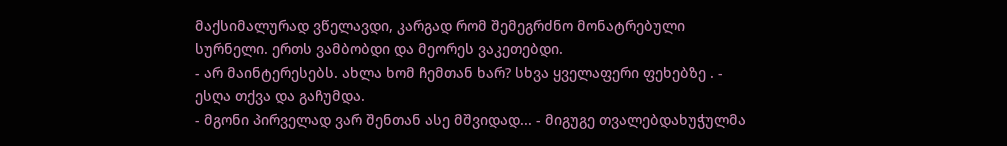მაქსიმალურად ვწელავდი, კარგად რომ შემეგრძნო მონატრებული სურნელი. ერთს ვამბობდი და მეორეს ვაკეთებდი.
- არ მაინტერესებს. ახლა ხომ ჩემთან ხარ? სხვა ყველაფერი ფეხებზე . - ესღა თქვა და გაჩუმდა.
- მგონი პირველად ვარ შენთან ასე მშვიდად... - მიგუგე თვალებდახუჭულმა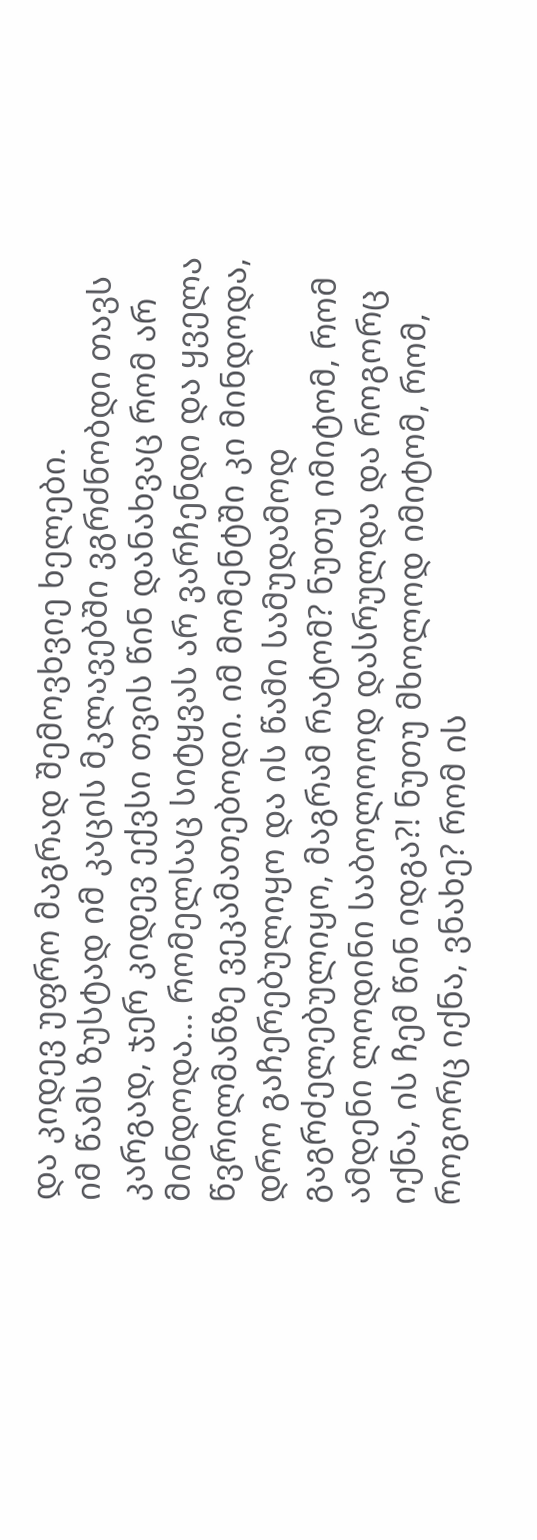და კიდევ უფრო მაგრად შემოვხვიე ხელები.
იმ წამს ზუსტად იმ კაცის მკლავებში ვგრძნობდი თავს კარგად, ჯერ კიდევ ექვსი თვის წინ დანახვაც რომ არ მინდოდა... რომელსაც სიტყვას არ ვარჩენდი და ყველა წვრილმანზე ვეკამათებოდი. იმ მომენტში კი მინდოდა, დრო გაჩერებულიყო და ის წამი სამუდამოდ გაგრძელებულიყო, მაგრამ რატომ? ნუთუ იმიტომ, რომ ამდენი ლოდინი საბოლოოდ დასრულდა და როგორც იქნა, ის ჩემ წინ იდგა?! ნუთუ მხოლოდ იმიტომ, რომ, როგორც იქნა, ვნახე? რომ ის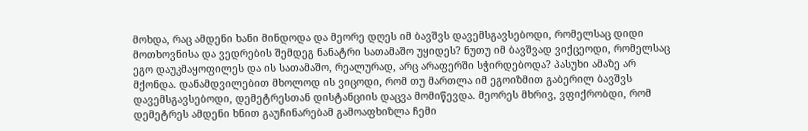მოხდა, რაც ამდენი ხანი მინდოდა და მეორე დღეს იმ ბავშვს დავემსგავსებოდი, რომელსაც დიდი მოთხოვნისა და ვედრების შემდეგ ნანატრი სათამაშო უყიდეს? ნუთუ იმ ბავშვად ვიქცეოდი, რომელსაც ეგო დაუკმაყოფილეს და ის სათამაშო, რეალურად, არც არაფერში სჭირდებოდა? პასუხი ამაზე არ მქონდა. დანამდვილებით მხოლოდ ის ვიცოდი, რომ თუ მართლა იმ ეგოიზმით გაბერილ ბავშვს დავემსგავსებოდი, დემეტრესთან დისტანციის დაცვა მომიწევდა. მეორეს მხრივ, ვფიქრობდი, რომ დემეტრეს ამდენი ხნით გაუჩინარებამ გამოაფხიზლა ჩემი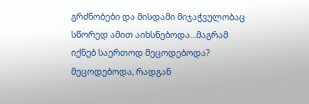გრძნობები და მისდამი მიჯაჭვულობაც სწორედ ამით აიხსნებოდა...მაგრამ იქნებ საერთოდ მეცოდებოდა? მეცოდებოდა, რადგან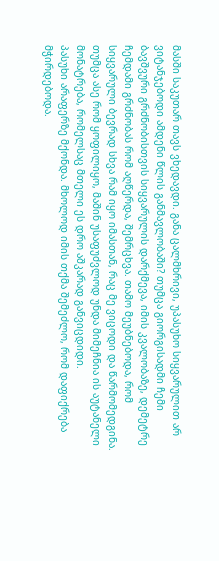მასში საკუთარ თავს ვხედავდი. განა ცალმხრივი, უპასუხო სიყვარულით არ ვიტანჯებოდი ამდენი წლის განმავლობაში? თუმცა გიორგისადმი ჩემი ბავშვური გრძნობისთვის სიყვარულის დარქმევა, იმის კვალობაზე, დემეტრე ჩემდამი გრძნობას რომ აღწერდა, შემრცხვა. თამო მეუბნებოდა, რომ სიყვარული ბევრად სხვა რამ იყო იმასთან, რაც მე ვიცოდი და წარმომედგინა. თუმცა ასე რომ ყოფილიყო, მაშინ უსაფუძვლოდ უნდა მიმეჩნია ის აუტანელი მონატრება, რომელსაც მთელი ეს დრო აშკარად განვიცდიდი.
პასუხი არაფერზე მქონდა. მხოლოდ იმის თქმა შემეძლო, რომ დაფიქრება მჭირდებოდა.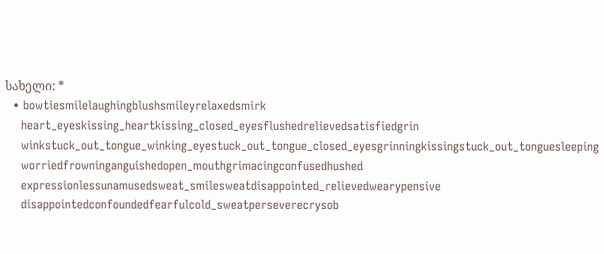სახელი: *
  • bowtiesmilelaughingblushsmileyrelaxedsmirk
    heart_eyeskissing_heartkissing_closed_eyesflushedrelievedsatisfiedgrin
    winkstuck_out_tongue_winking_eyestuck_out_tongue_closed_eyesgrinningkissingstuck_out_tonguesleeping
    worriedfrowninganguishedopen_mouthgrimacingconfusedhushed
    expressionlessunamusedsweat_smilesweatdisappointed_relievedwearypensive
    disappointedconfoundedfearfulcold_sweatperseverecrysob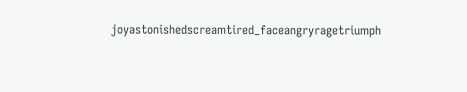joyastonishedscreamtired_faceangryragetriumph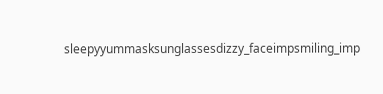sleepyyummasksunglassesdizzy_faceimpsmiling_imp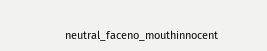neutral_faceno_mouthinnocent